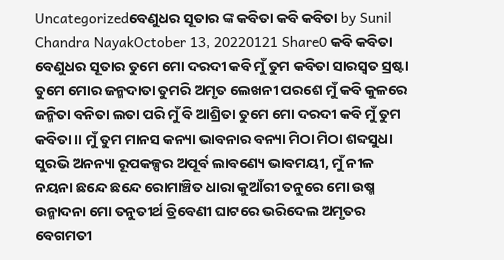Uncategorizedବେଣୁଧର ସୂତାର ଙ୍କ କବିତା କବି କବିତା by Sunil Chandra NayakOctober 13, 20220121 Share0 କବି କବିତା ବେଣୁଧର ସୂତାର ତୁମେ ମୋ ଦରଦୀ କବି ମୁଁ ତୁମ କବିତା ସାରସ୍ୱତ ସ୍ରଷ୍ଟା ତୁମେ ମୋର ଜନ୍ମଦାତା ତୁମରି ଅମୃତ ଲେଖନୀ ପରଶେ ମୁଁ କବି କୁଳରେ ଜନ୍ମିତା ବନିତା ଲତା ପରି ମୁଁ ବି ଆଶ୍ରିତା ତୁମେ ମୋ ଦରଦୀ କବି ମୁଁ ତୁମ କବିତା ।। ମୁଁ ତୁମ ମାନସ କନ୍ୟା ଭାବନାର ବନ୍ୟା ମିଠା ମିଠା ଶବ୍ଦସୁଧା ସୁରଭି ଅନନ୍ୟା ରୂପକଳ୍ପର ଅପୂର୍ବ ଲାବଣ୍ୟେ ଭାବମୟୀ, ମୁଁ ନୀଳ ନୟନା ଛନ୍ଦେ ଛନ୍ଦେ ରୋମାଞ୍ଚିତ ଧାରା କୁଆଁରୀ ତନୁରେ ମୋ ଉଷ୍ମ ଉନ୍ମାଦନା ମୋ ତନୁତୀର୍ଥ ତ୍ରିବେଣୀ ଘାଟରେ ଭରିଦେଲ ଅମୃତର ବେଗମତୀ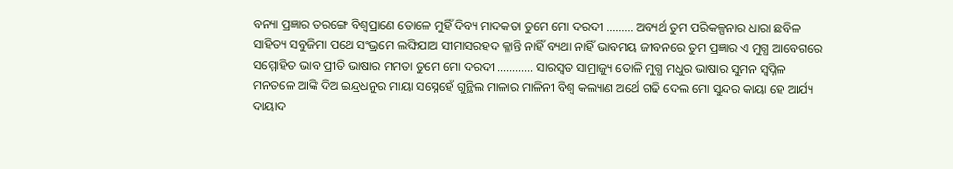ବନ୍ୟା ପ୍ରଜ୍ଞାର ତରଙ୍ଗେ ବିଶ୍ବପ୍ରାଣେ ତୋଳେ ମୁହିଁ ଦିବ୍ୟ ମାଦକତା ତୁମେ ମୋ ଦରଦୀ ……… ଅବ୍ୟର୍ଥ ତୁମ ପରିକଳ୍ପନାର ଧାରା ଛବିଳ ସାହିତ୍ୟ ସବୁଜିମା ପଥେ ସଂଭ୍ରମେ ଲଙ୍ଘିଯାଅ ସୀମାସରହଦ କ୍ଳାନ୍ତି ନାହିଁ ବ୍ୟଥା ନାହିଁ ଭାବମୟ ଜୀବନରେ ତୁମ ପ୍ରଜ୍ଞାର ଏ ମୁଗ୍ଧ ଆବେଗରେ ସମ୍ମୋହିତ ଭାବ ପ୍ରୀତି ଭାଷାର ମମତା ତୁମେ ମୋ ଦରଦୀ ………… ସାରସ୍ଵତ ସାମ୍ରାଜ୍ୟୁ ତୋଳି ମୁଗ୍ଧ ମଧୁର ଭାଷାର ସୁମନ ସ୍ଵପ୍ନିଳ ମନତଳେ ଆଙ୍କି ଦିଅ ଇନ୍ଦ୍ରଧନୁର ମାୟା ସସ୍ନେହେଁ ଗୁନ୍ଥିଲ ମାଳାର ମାଳିନୀ ବିଶ୍ଵ କଲ୍ୟାଣ ଅର୍ଥେ ଗଢି ଦେଲ ମୋ ସୁନ୍ଦର କାୟା ହେ ଆର୍ଯ୍ୟ ଦାୟାଦ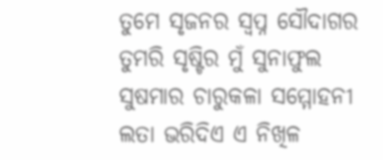ତୁମେ ସୃଜନର ସ୍ଵପ୍ନ ସୌଦାଗର ତୁମରି ସୃଷ୍ଟିର ମୁଁ ସୁନାଫୁଲ ସୁଷମାର ଚାରୁକଳା ସମ୍ମୋହନୀ ଲତା ଭରିଦିଏ ଏ ନିଖିଳ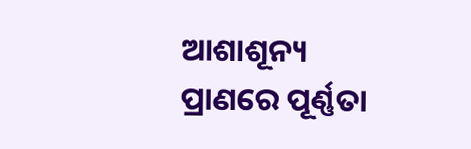ଆଶାଶୂନ୍ୟ ପ୍ରାଣରେ ପୂର୍ଣ୍ଣତା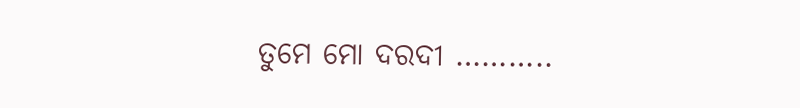ତୁମେ ମୋ ଦରଦୀ ………..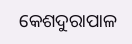କେଶଦୁରାପାଳ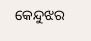କେନ୍ଦୁଝର